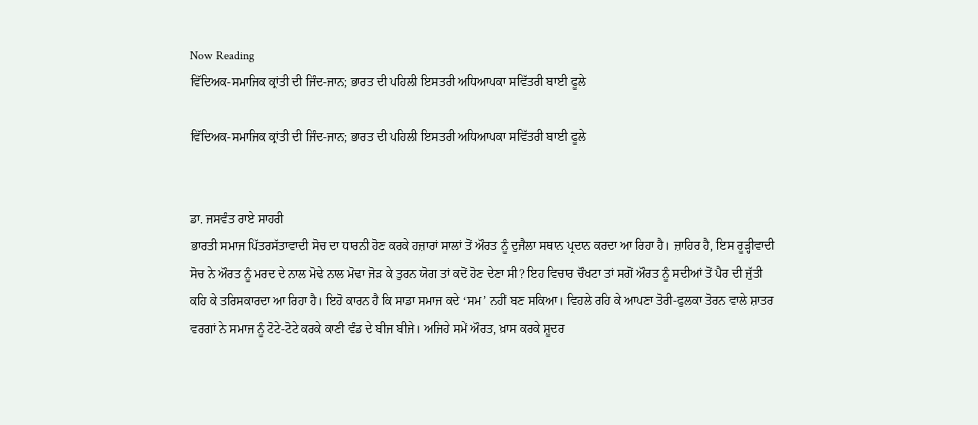Now Reading
ਵਿੱਦਿਅਕ-ਸਮਾਜਿਕ ਕ੍ਰਾਂਤੀ ਦੀ ਜਿੰਦ-ਜਾਨ; ਭਾਰਤ ਦੀ ਪਹਿਲੀ ਇਸਤਰੀ ਅਧਿਆਪਕਾ ਸਵਿੱਤਰੀ ਬਾਈ ਫੂਲੇ

ਵਿੱਦਿਅਕ-ਸਮਾਜਿਕ ਕ੍ਰਾਂਤੀ ਦੀ ਜਿੰਦ-ਜਾਨ; ਭਾਰਤ ਦੀ ਪਹਿਲੀ ਇਸਤਰੀ ਅਧਿਆਪਕਾ ਸਵਿੱਤਰੀ ਬਾਈ ਫੂਲੇ


ਡਾ. ਜਸਵੰਤ ਰਾਏ ਸਾਹਰੀ
ਭਾਰਤੀ ਸਮਾਜ ਪਿੱਤਰਸੱਤਾਵਾਦੀ ਸੋਚ ਦਾ ਧਾਰਨੀ ਹੋਣ ਕਰਕੇ ਹਜ਼ਾਰਾਂ ਸਾਲਾਂ ਤੋਂ ਔਰਤ ਨੂੰ ਦੁਜੈਲਾ ਸਥਾਨ ਪ੍ਰਦਾਨ ਕਰਦਾ ਆ ਰਿਹਾ ਹੈ। ਜ਼ਾਹਿਰ ਹੈ, ਇਸ ਰੂੜ੍ਹੀਵਾਦੀ ਸੋਚ ਨੇ ਔਰਤ ਨੂੰ ਮਰਦ ਦੇ ਨਾਲ ਮੋਢੇ ਨਾਲ ਮੋਢਾ ਜੋੜ ਕੇ ਤੁਰਨ ਯੋਗ ਤਾਂ ਕਦੋਂ ਹੋਣ ਦੇਣਾ ਸੀ? ਇਹ ਵਿਚਾਰ ਚੌਖਟਾ ਤਾਂ ਸਗੋਂ ਔਰਤ ਨੂੰ ਸਦੀਆਂ ਤੋਂ ਪੈਰ ਦੀ ਜੁੱਤੀ ਕਹਿ ਕੇ ਤਰਿਸਕਾਰਦਾ ਆ ਰਿਹਾ ਹੈ। ਇਹੋ ਕਾਰਨ ਹੈ ਕਿ ਸਾਡਾ ਸਮਾਜ ਕਦੇ ‘ਸਮ’ ਨਹੀਂ ਬਣ ਸਕਿਆ। ਵਿਹਲੇ ਰਹਿ ਕੇ ਆਪਣਾ ਤੋਰੀ-ਫੁਲਕਾ ਤੋਰਨ ਵਾਲੇ ਸ਼ਾਤਰ ਵਰਗਾਂ ਨੇ ਸਮਾਜ ਨੂੰ ਟੋਟੇ-ਟੋਟੇ ਕਰਕੇ ਕਾਣੀ ਵੰਡ ਦੇ ਬੀਜ ਬੀਜੇ। ਅਜਿਹੇ ਸਮੇਂ ਔਰਤ, ਖ਼ਾਸ ਕਰਕੇ ਸ਼ੂਦਰ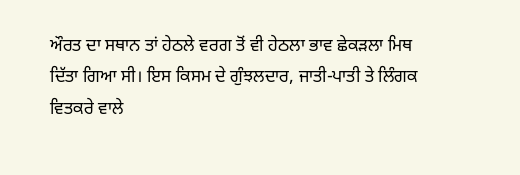ਔਰਤ ਦਾ ਸਥਾਨ ਤਾਂ ਹੇਠਲੇ ਵਰਗ ਤੋਂ ਵੀ ਹੇਠਲਾ ਭਾਵ ਛੇਕੜਲਾ ਮਿਥ ਦਿੱਤਾ ਗਿਆ ਸੀ। ਇਸ ਕਿਸਮ ਦੇ ਗੁੰਝਲਦਾਰ, ਜਾਤੀ-ਪਾਤੀ ਤੇ ਲਿੰਗਕ ਵਿਤਕਰੇ ਵਾਲੇ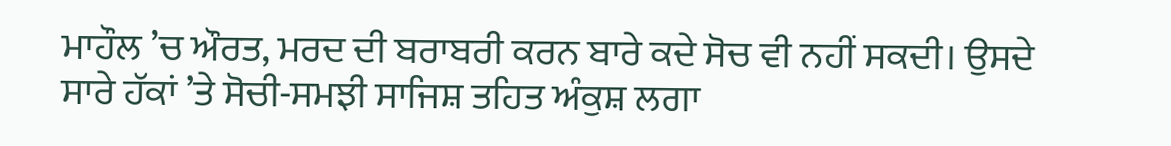ਮਾਹੌਲ ’ਚ ਔਰਤ, ਮਰਦ ਦੀ ਬਰਾਬਰੀ ਕਰਨ ਬਾਰੇ ਕਦੇ ਸੋਚ ਵੀ ਨਹੀਂ ਸਕਦੀ। ਉਸਦੇ ਸਾਰੇ ਹੱਕਾਂ ’ਤੇ ਸੋਚੀ-ਸਮਝੀ ਸਾਜਿਸ਼ ਤਹਿਤ ਅੰਕੁਸ਼ ਲਗਾ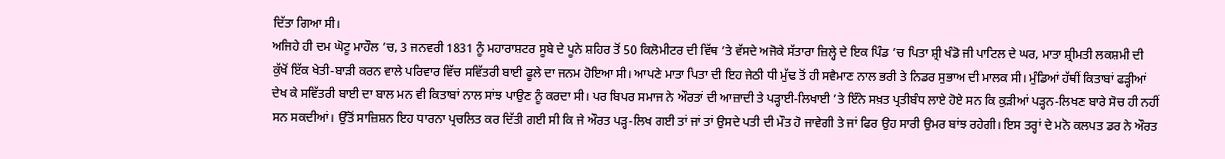ਦਿੱਤਾ ਗਿਆ ਸੀ।
ਅਜਿਹੇ ਹੀ ਦਮ ਘੋਟੂ ਮਾਹੌਲ ’ਚ, 3 ਜਨਵਰੀ 1831 ਨੂੰ ਮਹਾਰਾਸ਼ਟਰ ਸੂਬੇ ਦੇ ਪੂਨੇ ਸ਼ਹਿਰ ਤੋਂ 50 ਕਿਲੋਮੀਟਰ ਦੀ ਵਿੱਥ ’ਤੇ ਵੱਸਦੇ ਅਜੋਕੇ ਸੱਤਾਰਾ ਜ਼ਿਲ੍ਹੇ ਦੇ ਇਕ ਪਿੰਡ ’ਚ ਪਿਤਾ ਸ਼੍ਰੀ ਖੰਡੋ ਜੀ ਪਾਟਿਲ ਦੇ ਘਰ, ਮਾਤਾ ਸ਼੍ਰੀਮਤੀ ਲਕਸ਼ਮੀ ਦੀ ਕੁੱਖੋਂ ਇੱਕ ਖੇਤੀ-ਬਾੜੀ ਕਰਨ ਵਾਲੇ ਪਰਿਵਾਰ ਵਿੱਚ ਸਵਿੱਤਰੀ ਬਾਈ ਫੂਲੇ ਦਾ ਜਨਮ ਹੋਇਆ ਸੀ। ਆਪਣੇ ਮਾਤਾ ਪਿਤਾ ਦੀ ਇਹ ਜੇਠੀ ਧੀ ਮੁੱਢ ਤੋਂ ਹੀ ਸਵੈਮਾਣ ਨਾਲ ਭਰੀ ਤੇ ਨਿਡਰ ਸੁਭਾਅ ਦੀ ਮਾਲਕ ਸੀ। ਮੁੰਡਿਆਂ ਹੱਥੀਂ ਕਿਤਾਬਾਂ ਫੜ੍ਹੀਆਂ ਦੇਖ ਕੇ ਸਵਿੱਤਰੀ ਬਾਈ ਦਾ ਬਾਲ ਮਨ ਵੀ ਕਿਤਾਬਾਂ ਨਾਲ ਸਾਂਝ ਪਾਉਣ ਨੂੰ ਕਰਦਾ ਸੀ। ਪਰ ਬਿਪਰ ਸਮਾਜ ਨੇ ਔਰਤਾਂ ਦੀ ਆਜ਼ਾਦੀ ਤੇ ਪੜ੍ਹਾਈ-ਲਿਖਾਈ ’ਤੇ ਇੰਨੇ ਸਖ਼ਤ ਪ੍ਰਤੀਬੰਧ ਲਾਏ ਹੋਏ ਸਨ ਕਿ ਕੁੜੀਆਂ ਪੜ੍ਹਨ-ਲਿਖਣ ਬਾਰੇ ਸੋਚ ਹੀ ਨਹੀਂ ਸਨ ਸਕਦੀਆਂ। ਉੱਤੋਂ ਸਾਜ਼ਿਸ਼ਨ ਇਹ ਧਾਰਨਾ ਪ੍ਰਚਲਿਤ ਕਰ ਦਿੱਤੀ ਗਈ ਸੀ ਕਿ ਜੇ ਔਰਤ ਪੜ੍ਹ-ਲਿਖ ਗਈ ਤਾਂ ਜਾਂ ਤਾਂ ਉਸਦੇ ਪਤੀ ਦੀ ਮੌਤ ਹੋ ਜਾਵੇਗੀ ਤੇ ਜਾਂ ਫਿਰ ਉਹ ਸਾਰੀ ਉਮਰ ਬਾਂਝ ਰਹੇਗੀ। ਇਸ ਤਰ੍ਹਾਂ ਦੇ ਮਨੋ ਕਲਪਤ ਡਰ ਨੇ ਔਰਤ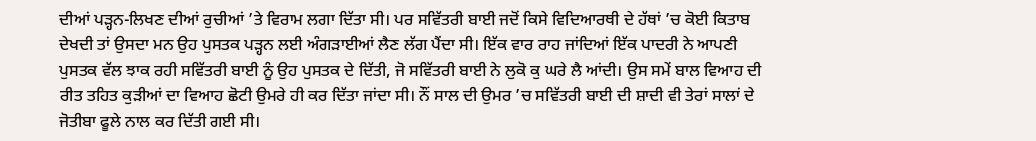ਦੀਆਂ ਪੜ੍ਹਨ-ਲਿਖਣ ਦੀਆਂ ਰੁਚੀਆਂ ’ਤੇ ਵਿਰਾਮ ਲਗਾ ਦਿੱਤਾ ਸੀ। ਪਰ ਸਵਿੱਤਰੀ ਬਾਈ ਜਦੋਂ ਕਿਸੇ ਵਿਦਿਆਰਥੀ ਦੇ ਹੱਥਾਂ ’ਚ ਕੋਈ ਕਿਤਾਬ ਦੇਖਦੀ ਤਾਂ ਉਸਦਾ ਮਨ ਉਹ ਪੁਸਤਕ ਪੜ੍ਹਨ ਲਈ ਅੰਗੜਾਈਆਂ ਲੈਣ ਲੱਗ ਪੈਂਦਾ ਸੀ। ਇੱਕ ਵਾਰ ਰਾਹ ਜਾਂਦਿਆਂ ਇੱਕ ਪਾਦਰੀ ਨੇ ਆਪਣੀ ਪੁਸਤਕ ਵੱਲ ਝਾਕ ਰਹੀ ਸਵਿੱਤਰੀ ਬਾਈ ਨੂੰ ਉਹ ਪੁਸਤਕ ਦੇ ਦਿੱਤੀ, ਜੋ ਸਵਿੱਤਰੀ ਬਾਈ ਨੇ ਲੁਕੋ ਕੁ ਘਰੇ ਲੈ ਆਂਦੀ। ਉਸ ਸਮੇਂ ਬਾਲ ਵਿਆਹ ਦੀ ਰੀਤ ਤਹਿਤ ਕੁੜੀਆਂ ਦਾ ਵਿਆਹ ਛੋਟੀ ਉਮਰੇ ਹੀ ਕਰ ਦਿੱਤਾ ਜਾਂਦਾ ਸੀ। ਨੌਂ ਸਾਲ ਦੀ ਉਮਰ ’ਚ ਸਵਿੱਤਰੀ ਬਾਈ ਦੀ ਸ਼ਾਦੀ ਵੀ ਤੇਰਾਂ ਸਾਲਾਂ ਦੇ ਜੋਤੀਬਾ ਫੂਲੇ ਨਾਲ ਕਰ ਦਿੱਤੀ ਗਈ ਸੀ।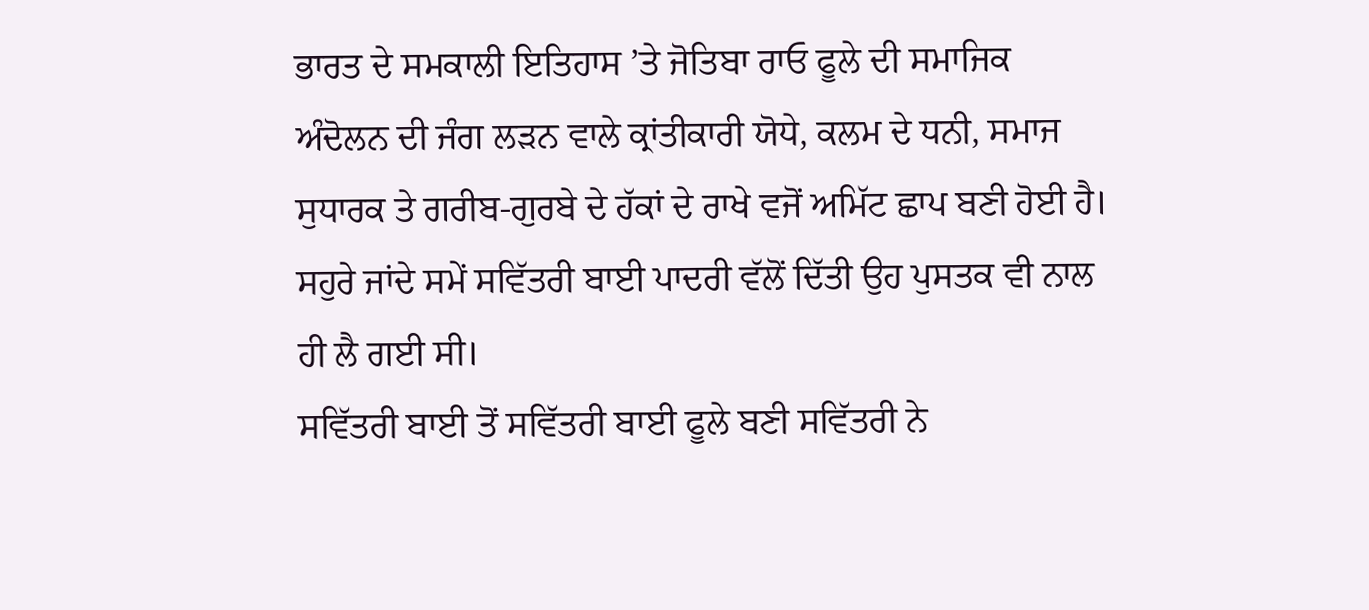ਭਾਰਤ ਦੇ ਸਮਕਾਲੀ ਇਤਿਹਾਸ ’ਤੇ ਜੋਤਿਬਾ ਰਾਓ ਫੂਲੇ ਦੀ ਸਮਾਜਿਕ ਅੰਦੋਲਨ ਦੀ ਜੰਗ ਲੜਨ ਵਾਲੇ ਕ੍ਰਾਂਤੀਕਾਰੀ ਯੋਧੇ, ਕਲਮ ਦੇ ਧਨੀ, ਸਮਾਜ ਸੁਧਾਰਕ ਤੇ ਗਰੀਬ-ਗੁਰਬੇ ਦੇ ਹੱਕਾਂ ਦੇ ਰਾਖੇ ਵਜੋਂ ਅਮਿੱਟ ਛਾਪ ਬਣੀ ਹੋਈ ਹੈ। ਸਹੁਰੇ ਜਾਂਦੇ ਸਮੇਂ ਸਵਿੱਤਰੀ ਬਾਈ ਪਾਦਰੀ ਵੱਲੋਂ ਦਿੱਤੀ ਉਹ ਪੁਸਤਕ ਵੀ ਨਾਲ ਹੀ ਲੈ ਗਈ ਸੀ।
ਸਵਿੱਤਰੀ ਬਾਈ ਤੋਂ ਸਵਿੱਤਰੀ ਬਾਈ ਫੂਲੇ ਬਣੀ ਸਵਿੱਤਰੀ ਨੇ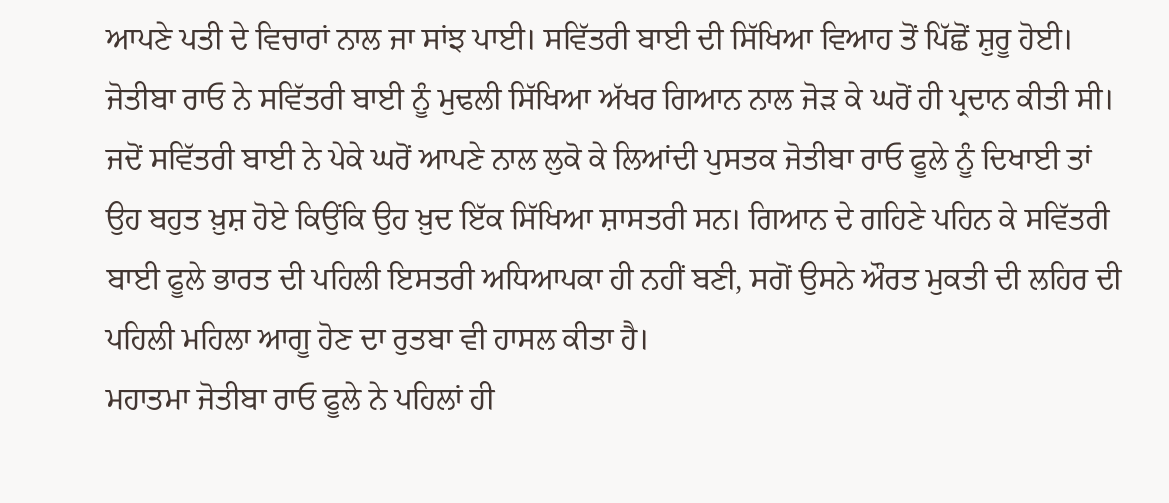ਆਪਣੇ ਪਤੀ ਦੇ ਵਿਚਾਰਾਂ ਨਾਲ ਜਾ ਸਾਂਝ ਪਾਈ। ਸਵਿੱਤਰੀ ਬਾਈ ਦੀ ਸਿੱਖਿਆ ਵਿਆਹ ਤੋਂ ਪਿੱਛੋਂ ਸ਼ੁਰੂ ਹੋਈ। ਜੋਤੀਬਾ ਰਾਓ ਨੇ ਸਵਿੱਤਰੀ ਬਾਈ ਨੂੰ ਮੁਢਲੀ ਸਿੱਖਿਆ ਅੱਖਰ ਗਿਆਨ ਨਾਲ ਜੋੜ ਕੇ ਘਰੋਂ ਹੀ ਪ੍ਰਦਾਨ ਕੀਤੀ ਸੀ। ਜਦੋਂ ਸਵਿੱਤਰੀ ਬਾਈ ਨੇ ਪੇਕੇ ਘਰੋਂ ਆਪਣੇ ਨਾਲ ਲੁਕੋ ਕੇ ਲਿਆਂਦੀ ਪੁਸਤਕ ਜੋਤੀਬਾ ਰਾਓ ਫੂਲੇ ਨੂੰ ਦਿਖਾਈ ਤਾਂ ਉਹ ਬਹੁਤ ਖ਼ੁਸ਼ ਹੋਏ ਕਿਉਂਕਿ ਉਹ ਖ਼ੁਦ ਇੱਕ ਸਿੱਖਿਆ ਸ਼ਾਸਤਰੀ ਸਨ। ਗਿਆਨ ਦੇ ਗਹਿਣੇ ਪਹਿਨ ਕੇ ਸਵਿੱਤਰੀ ਬਾਈ ਫੂਲੇ ਭਾਰਤ ਦੀ ਪਹਿਲੀ ਇਸਤਰੀ ਅਧਿਆਪਕਾ ਹੀ ਨਹੀਂ ਬਣੀ, ਸਗੋਂ ਉਸਨੇ ਔਰਤ ਮੁਕਤੀ ਦੀ ਲਹਿਰ ਦੀ ਪਹਿਲੀ ਮਹਿਲਾ ਆਗੂ ਹੋਣ ਦਾ ਰੁਤਬਾ ਵੀ ਹਾਸਲ ਕੀਤਾ ਹੈ।
ਮਹਾਤਮਾ ਜੋਤੀਬਾ ਰਾਓ ਫੂਲੇ ਨੇ ਪਹਿਲਾਂ ਹੀ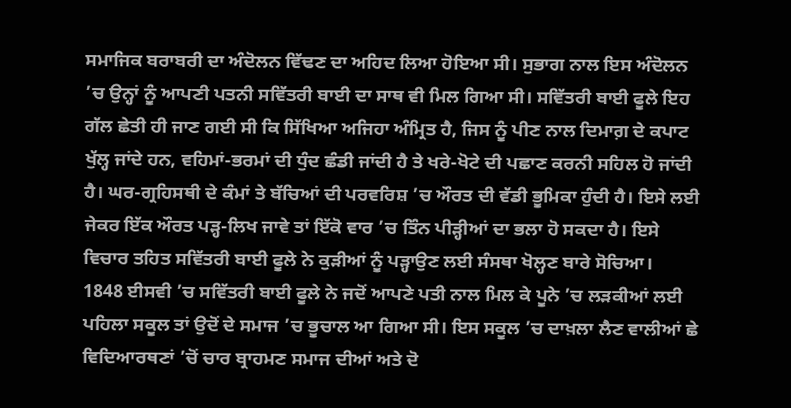ਸਮਾਜਿਕ ਬਰਾਬਰੀ ਦਾ ਅੰਦੋਲਨ ਵਿੱਢਣ ਦਾ ਅਹਿਦ ਲਿਆ ਹੋਇਆ ਸੀ। ਸੁਭਾਗ ਨਾਲ ਇਸ ਅੰਦੋਲਨ ’ਚ ਉਨ੍ਹਾਂ ਨੂੰ ਆਪਣੀ ਪਤਨੀ ਸਵਿੱਤਰੀ ਬਾਈ ਦਾ ਸਾਥ ਵੀ ਮਿਲ ਗਿਆ ਸੀ। ਸਵਿੱਤਰੀ ਬਾਈ ਫੂਲੇ ਇਹ ਗੱਲ ਛੇਤੀ ਹੀ ਜਾਣ ਗਈ ਸੀ ਕਿ ਸਿੱਖਿਆ ਅਜਿਹਾ ਅੰਮ੍ਰਿਤ ਹੈ, ਜਿਸ ਨੂੰ ਪੀਣ ਨਾਲ ਦਿਮਾਗ਼ ਦੇ ਕਪਾਟ ਖੁੱਲ੍ਹ ਜਾਂਦੇ ਹਨ, ਵਹਿਮਾਂ-ਭਰਮਾਂ ਦੀ ਧੁੰਦ ਛੰਡੀ ਜਾਂਦੀ ਹੈ ਤੇ ਖਰੇ-ਖੋਟੇ ਦੀ ਪਛਾਣ ਕਰਨੀ ਸਹਿਲ ਹੋ ਜਾਂਦੀ ਹੈ। ਘਰ-ਗ੍ਰਹਿਸਥੀ ਦੇ ਕੰਮਾਂ ਤੇ ਬੱਚਿਆਂ ਦੀ ਪਰਵਰਿਸ਼ ’ਚ ਔਰਤ ਦੀ ਵੱਡੀ ਭੂਮਿਕਾ ਹੁੰਦੀ ਹੈ। ਇਸੇ ਲਈ ਜੇਕਰ ਇੱਕ ਔਰਤ ਪੜ੍ਹ-ਲਿਖ ਜਾਵੇ ਤਾਂ ਇੱਕੋ ਵਾਰ ’ਚ ਤਿੰਨ ਪੀੜ੍ਹੀਆਂ ਦਾ ਭਲਾ ਹੋ ਸਕਦਾ ਹੈ। ਇਸੇ ਵਿਚਾਰ ਤਹਿਤ ਸਵਿੱਤਰੀ ਬਾਈ ਫੂਲੇ ਨੇ ਕੁੜੀਆਂ ਨੂੰ ਪੜ੍ਹਾਉਣ ਲਈ ਸੰਸਥਾ ਖੋਲ੍ਹਣ ਬਾਰੇ ਸੋਚਿਆ।
1848 ਈਸਵੀ ’ਚ ਸਵਿੱਤਰੀ ਬਾਈ ਫੂਲੇ ਨੇ ਜਦੋਂ ਆਪਣੇ ਪਤੀ ਨਾਲ ਮਿਲ ਕੇ ਪੂਨੇ ’ਚ ਲੜਕੀਆਂ ਲਈ ਪਹਿਲਾ ਸਕੂਲ ਤਾਂ ਉਦੋਂ ਦੇ ਸਮਾਜ ’ਚ ਭੂਚਾਲ ਆ ਗਿਆ ਸੀ। ਇਸ ਸਕੂਲ ’ਚ ਦਾਖ਼ਲਾ ਲੈਣ ਵਾਲੀਆਂ ਛੇ ਵਿਦਿਆਰਥਣਾਂ ’ਚੋਂ ਚਾਰ ਬ੍ਰਾਹਮਣ ਸਮਾਜ ਦੀਆਂ ਅਤੇ ਦੋ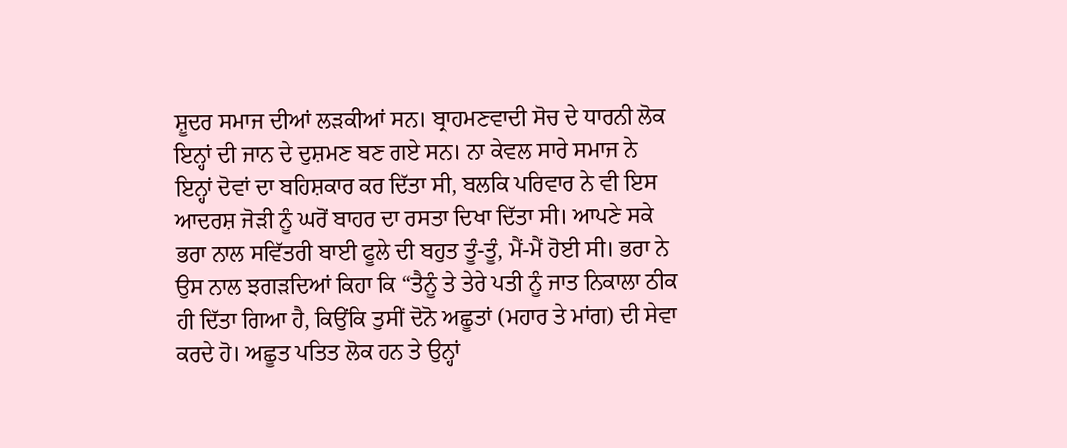ਸ਼ੂਦਰ ਸਮਾਜ ਦੀਆਂ ਲੜਕੀਆਂ ਸਨ। ਬ੍ਰਾਹਮਣਵਾਦੀ ਸੋਚ ਦੇ ਧਾਰਨੀ ਲੋਕ ਇਨ੍ਹਾਂ ਦੀ ਜਾਨ ਦੇ ਦੁਸ਼ਮਣ ਬਣ ਗਏ ਸਨ। ਨਾ ਕੇਵਲ ਸਾਰੇ ਸਮਾਜ ਨੇ ਇਨ੍ਹਾਂ ਦੋਵਾਂ ਦਾ ਬਹਿਸ਼ਕਾਰ ਕਰ ਦਿੱਤਾ ਸੀ, ਬਲਕਿ ਪਰਿਵਾਰ ਨੇ ਵੀ ਇਸ ਆਦਰਸ਼ ਜੋੜੀ ਨੂੰ ਘਰੋਂ ਬਾਹਰ ਦਾ ਰਸਤਾ ਦਿਖਾ ਦਿੱਤਾ ਸੀ। ਆਪਣੇ ਸਕੇ ਭਰਾ ਨਾਲ ਸਵਿੱਤਰੀ ਬਾਈ ਫੂਲੇ ਦੀ ਬਹੁਤ ਤੂੰ-ਤੂੰ, ਮੈਂ-ਮੈਂ ਹੋਈ ਸੀ। ਭਰਾ ਨੇ ਉਸ ਨਾਲ ਝਗੜਦਿਆਂ ਕਿਹਾ ਕਿ “ਤੈਨੂੰ ਤੇ ਤੇਰੇ ਪਤੀ ਨੂੰ ਜਾਤ ਨਿਕਾਲਾ ਠੀਕ ਹੀ ਦਿੱਤਾ ਗਿਆ ਹੈ, ਕਿਉਂਕਿ ਤੁਸੀਂ ਦੋਨੋ ਅਛੂਤਾਂ (ਮਹਾਰ ਤੇ ਮਾਂਗ) ਦੀ ਸੇਵਾ ਕਰਦੇ ਹੋ। ਅਛੂਤ ਪਤਿਤ ਲੋਕ ਹਨ ਤੇ ਉਨ੍ਹਾਂ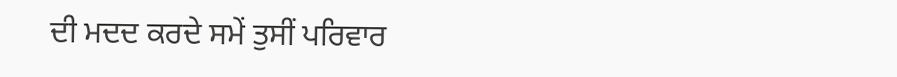ਦੀ ਮਦਦ ਕਰਦੇ ਸਮੇਂ ਤੁਸੀਂ ਪਰਿਵਾਰ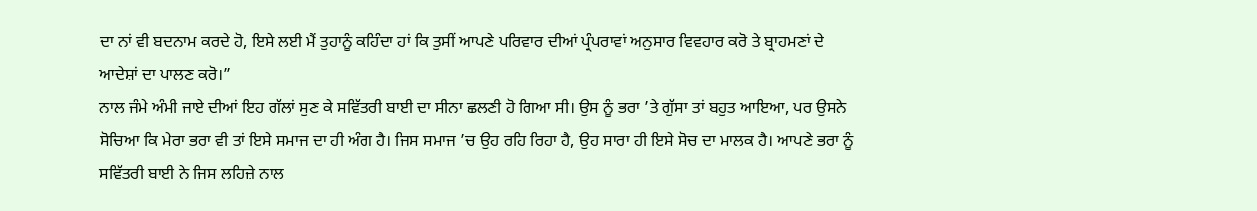ਦਾ ਨਾਂ ਵੀ ਬਦਨਾਮ ਕਰਦੇ ਹੋ, ਇਸੇ ਲਈ ਮੈਂ ਤੁਹਾਨੂੰ ਕਹਿੰਦਾ ਹਾਂ ਕਿ ਤੁਸੀਂ ਆਪਣੇ ਪਰਿਵਾਰ ਦੀਆਂ ਪ੍ਰੰਪਰਾਵਾਂ ਅਨੁਸਾਰ ਵਿਵਹਾਰ ਕਰੋ ਤੇ ਬ੍ਰਾਹਮਣਾਂ ਦੇ ਆਦੇਸ਼ਾਂ ਦਾ ਪਾਲਣ ਕਰੋ।”
ਨਾਲ ਜੰਮੇ ਅੰਮੀ ਜਾਏ ਦੀਆਂ ਇਹ ਗੱਲਾਂ ਸੁਣ ਕੇ ਸਵਿੱਤਰੀ ਬਾਈ ਦਾ ਸੀਨਾ ਛਲਣੀ ਹੋ ਗਿਆ ਸੀ। ਉਸ ਨੂੰ ਭਰਾ ’ਤੇ ਗੁੱਸਾ ਤਾਂ ਬਹੁਤ ਆਇਆ, ਪਰ ਉਸਨੇ ਸੋਚਿਆ ਕਿ ਮੇਰਾ ਭਰਾ ਵੀ ਤਾਂ ਇਸੇ ਸਮਾਜ ਦਾ ਹੀ ਅੰਗ ਹੈ। ਜਿਸ ਸਮਾਜ ’ਚ ਉਹ ਰਹਿ ਰਿਹਾ ਹੈ, ਉਹ ਸਾਰਾ ਹੀ ਇਸੇ ਸੋਚ ਦਾ ਮਾਲਕ ਹੈ। ਆਪਣੇ ਭਰਾ ਨੂੰ ਸਵਿੱਤਰੀ ਬਾਈ ਨੇ ਜਿਸ ਲਹਿਜ਼ੇ ਨਾਲ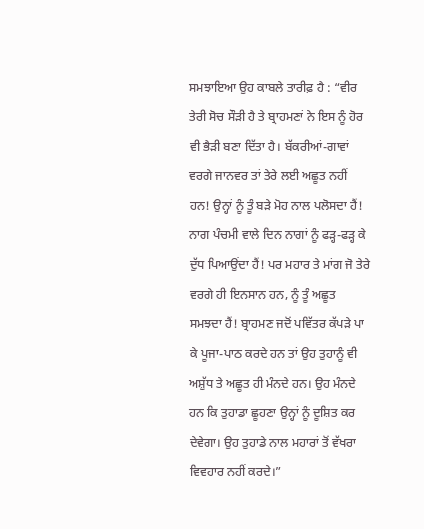ਸਮਝਾਇਆ ਉਹ ਕਾਬਲੇ ਤਾਰੀਫ਼ ਹੈ : “ਵੀਰ ਤੇਰੀ ਸੋਚ ਸੌੜੀ ਹੈ ਤੇ ਬ੍ਰਾਹਮਣਾਂ ਨੇ ਇਸ ਨੂੰ ਹੋਰ ਵੀ ਭੈੜੀ ਬਣਾ ਦਿੱਤਾ ਹੈ। ਬੱਕਰੀਆਂ-ਗਾਵਾਂ ਵਰਗੇ ਜਾਨਵਰ ਤਾਂ ਤੇਰੇ ਲਈ ਅਛੂਤ ਨਹੀਂ ਹਨ! ਉਨ੍ਹਾਂ ਨੂੰ ਤੂੰ ਬੜੇ ਮੋਹ ਨਾਲ ਪਲੋਸਦਾ ਹੈਂ! ਨਾਗ ਪੰਚਮੀ ਵਾਲੇ ਦਿਨ ਨਾਗਾਂ ਨੂੰ ਫੜ੍ਹ-ਫੜ੍ਹ ਕੇ ਦੁੱਧ ਪਿਆਉਂਦਾ ਹੈਂ! ਪਰ ਮਹਾਰ ਤੇ ਮਾਂਗ ਜੋ ਤੇਰੇ ਵਰਗੇ ਹੀ ਇਨਸਾਨ ਹਨ, ਨੂੰ ਤੂੰ ਅਛੂਤ ਸਮਝਦਾ ਹੈਂ! ਬ੍ਰਾਹਮਣ ਜਦੋਂ ਪਵਿੱਤਰ ਕੱਪੜੇ ਪਾ ਕੇ ਪੂਜਾ-ਪਾਠ ਕਰਦੇ ਹਨ ਤਾਂ ਉਹ ਤੁਹਾਨੂੰ ਵੀ ਅਸ਼ੁੱਧ ਤੇ ਅਛੂਤ ਹੀ ਮੰਨਦੇ ਹਨ। ਉਹ ਮੰਨਦੇ ਹਨ ਕਿ ਤੁਹਾਡਾ ਛੂਹਣਾ ਉਨ੍ਹਾਂ ਨੂੰ ਦੂਸ਼ਿਤ ਕਰ ਦੇਵੇਗਾ। ਉਹ ਤੁਹਾਡੇ ਨਾਲ ਮਹਾਰਾਂ ਤੋਂ ਵੱਖਰਾ ਵਿਵਹਾਰ ਨਹੀਂ ਕਰਦੇ।”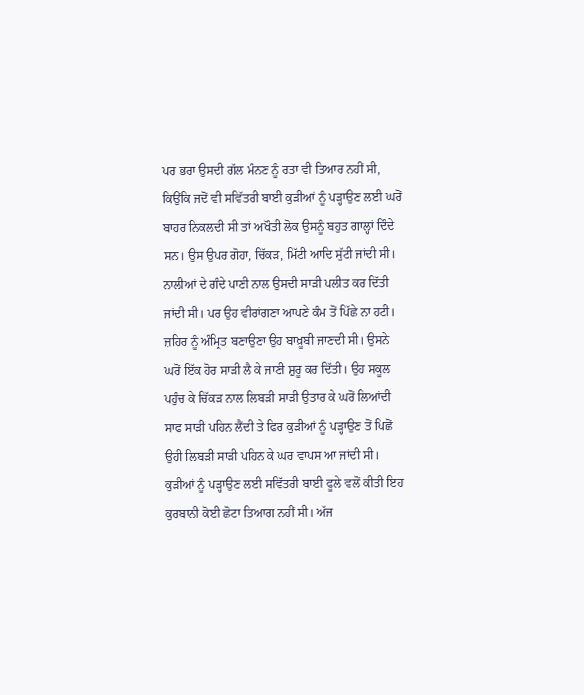ਪਰ ਭਰਾ ਉਸਦੀ ਗੱਲ ਮੰਨਣ ਨੂੰ ਰਤਾ ਵੀ ਤਿਆਰ ਨਹੀਂ ਸੀ, ਕਿਉਂਕਿ ਜਦੋਂ ਵੀ ਸਵਿੱਤਰੀ ਬਾਈ ਕੁੜੀਆਂ ਨੂੰ ਪੜ੍ਹਾਉਣ ਲਈ ਘਰੋਂ ਬਾਹਰ ਨਿਕਲਦੀ ਸੀ ਤਾਂ ਅਖੌਤੀ ਲੋਕ ਉਸਨੂੰ ਬਹੁਤ ਗਾਲ੍ਹਾਂ ਦਿੰਦੇ ਸਨ। ਉਸ ਉਪਰ ਗੋਹਾ, ਚਿੱਕੜ, ਮਿੱਟੀ ਆਦਿ ਸੁੱਟੀ ਜਾਂਦੀ ਸੀ। ਨਾਲੀਆਂ ਦੇ ਗੰਦੇ ਪਾਣੀ ਨਾਲ ਉਸਦੀ ਸਾੜੀ ਪਲੀਤ ਕਰ ਦਿੱਤੀ ਜਾਂਦੀ ਸੀ। ਪਰ ਉਹ ਵੀਰਾਂਗਣਾ ਆਪਣੇ ਕੰਮ ਤੋਂ ਪਿੱਛੇ ਨਾ ਹਟੀ। ਜ਼ਹਿਰ ਨੂੰ ਅੰਮ੍ਰਿਤ ਬਣਾਉਣਾ ਉਹ ਬਾਖ਼ੂਬੀ ਜਾਣਦੀ ਸੀ। ਉਸਨੇ ਘਰੋਂ ਇੱਕ ਹੋਰ ਸਾੜੀ ਲੈ ਕੇ ਜਾਣੀ ਸ਼ੁਰੂ ਕਰ ਦਿੱਤੀ। ਉਹ ਸਕੂਲ ਪਹੁੰਚ ਕੇ ਚਿੱਕੜ ਨਾਲ ਲਿਬੜੀ ਸਾੜੀ ਉਤਾਰ ਕੇ ਘਰੋਂ ਲਿਆਂਦੀ ਸਾਫ ਸਾੜੀ ਪਹਿਨ ਲੈਂਦੀ ਤੇ ਫਿਰ ਕੁੜੀਆਂ ਨੂੰ ਪੜ੍ਹਾਉਣ ਤੋਂ ਪਿਛੋਂ ਉਹੀ ਲਿਬੜੀ ਸਾੜੀ ਪਹਿਨ ਕੇ ਘਰ ਵਾਪਸ ਆ ਜਾਂਦੀ ਸੀ। ਕੁੜੀਆਂ ਨੂੰ ਪੜ੍ਹਾਉਣ ਲਈ ਸਵਿੱਤਰੀ ਬਾਈ ਫੂਲੇ ਵਲੋਂ ਕੀਤੀ ਇਹ ਕੁਰਬਾਨੀ ਕੋਈ ਛੋਟਾ ਤਿਆਗ ਨਹੀਂ ਸੀ। ਅੱਜ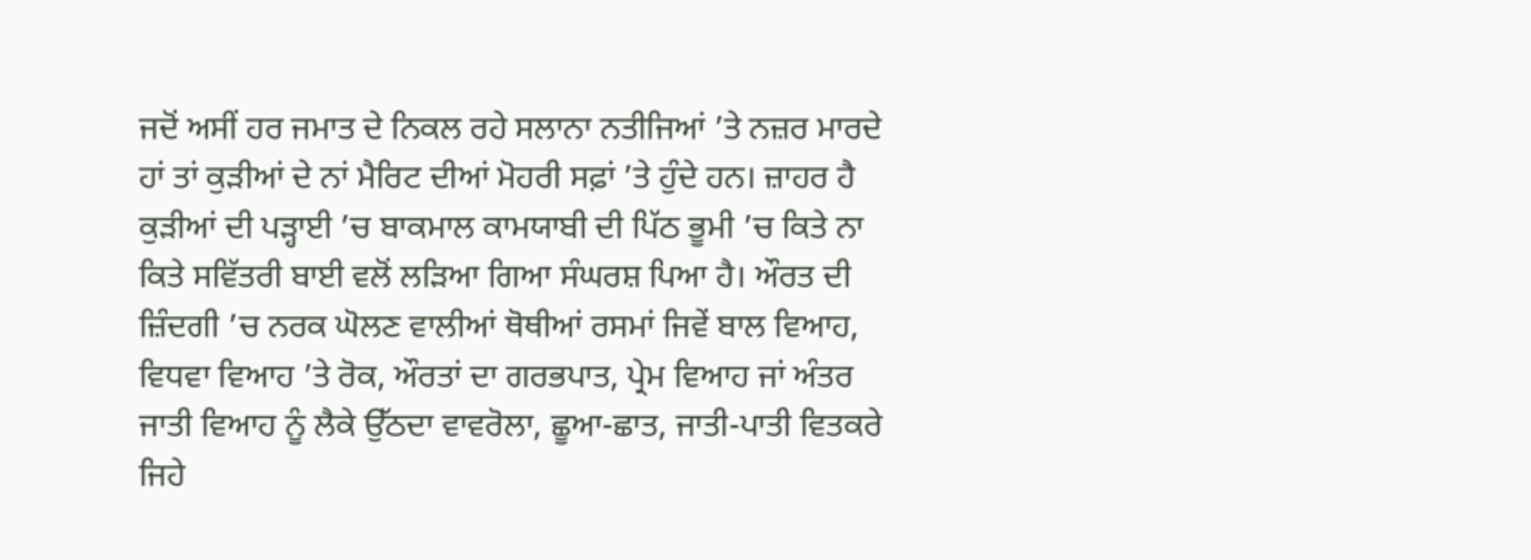ਜਦੋਂ ਅਸੀਂ ਹਰ ਜਮਾਤ ਦੇ ਨਿਕਲ ਰਹੇ ਸਲਾਨਾ ਨਤੀਜਿਆਂ ’ਤੇ ਨਜ਼ਰ ਮਾਰਦੇ ਹਾਂ ਤਾਂ ਕੁੜੀਆਂ ਦੇ ਨਾਂ ਮੈਰਿਟ ਦੀਆਂ ਮੋਹਰੀ ਸਫ਼ਾਂ ’ਤੇ ਹੁੰਦੇ ਹਨ। ਜ਼ਾਹਰ ਹੈ ਕੁੜੀਆਂ ਦੀ ਪੜ੍ਹਾਈ ’ਚ ਬਾਕਮਾਲ ਕਾਮਯਾਬੀ ਦੀ ਪਿੱਠ ਭੂਮੀ ’ਚ ਕਿਤੇ ਨਾ ਕਿਤੇ ਸਵਿੱਤਰੀ ਬਾਈ ਵਲੋਂ ਲੜਿਆ ਗਿਆ ਸੰਘਰਸ਼ ਪਿਆ ਹੈ। ਔਰਤ ਦੀ ਜ਼ਿੰਦਗੀ ’ਚ ਨਰਕ ਘੋਲਣ ਵਾਲੀਆਂ ਥੋਥੀਆਂ ਰਸਮਾਂ ਜਿਵੇਂ ਬਾਲ ਵਿਆਹ, ਵਿਧਵਾ ਵਿਆਹ ’ਤੇ ਰੋਕ, ਔਰਤਾਂ ਦਾ ਗਰਭਪਾਤ, ਪ੍ਰੇਮ ਵਿਆਹ ਜਾਂ ਅੰਤਰ ਜਾਤੀ ਵਿਆਹ ਨੂੰ ਲੈਕੇ ਉੱਠਦਾ ਵਾਵਰੋਲਾ, ਛੂਆ-ਛਾਤ, ਜਾਤੀ-ਪਾਤੀ ਵਿਤਕਰੇ ਜਿਹੇ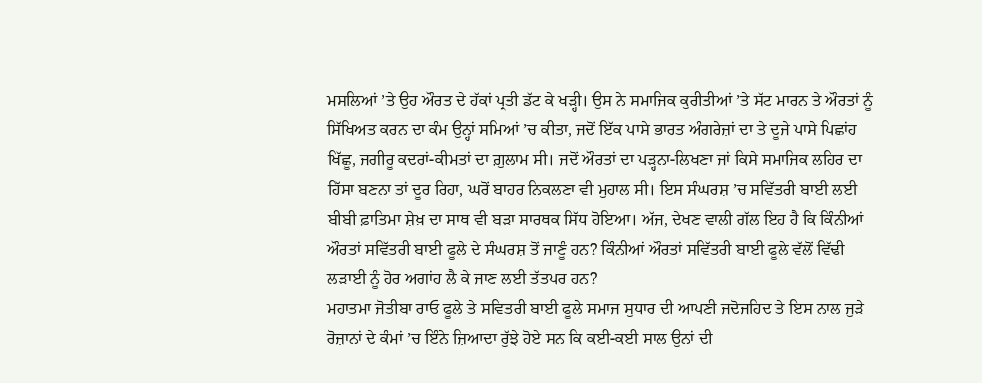ਮਸਲਿਆਂ ’ਤੇ ਉਹ ਔਰਤ ਦੇ ਹੱਕਾਂ ਪ੍ਰਤੀ ਡੱਟ ਕੇ ਖੜ੍ਹੀ। ਉਸ ਨੇ ਸਮਾਜਿਕ ਕੁਰੀਤੀਆਂ ’ਤੇ ਸੱਟ ਮਾਰਨ ਤੇ ਔਰਤਾਂ ਨੂੰ ਸਿੱਖਿਅਤ ਕਰਨ ਦਾ ਕੰਮ ਉਨ੍ਹਾਂ ਸਮਿਆਂ ’ਚ ਕੀਤਾ, ਜਦੋਂ ਇੱਕ ਪਾਸੇ ਭਾਰਤ ਅੰਗਰੇਜ਼ਾਂ ਦਾ ਤੇ ਦੂਜੇ ਪਾਸੇ ਪਿਛਾਂਹ ਖਿੱਛੂ, ਜਗੀਰੂ ਕਦਰਾਂ-ਕੀਮਤਾਂ ਦਾ ਗ਼ੁਲਾਮ ਸੀ। ਜਦੋਂ ਔਰਤਾਂ ਦਾ ਪੜ੍ਹਨਾ-ਲਿਖਣਾ ਜਾਂ ਕਿਸੇ ਸਮਾਜਿਕ ਲਹਿਰ ਦਾ ਹਿੱਸਾ ਬਣਨਾ ਤਾਂ ਦੂਰ ਰਿਹਾ, ਘਰੋਂ ਬਾਹਰ ਨਿਕਲਣਾ ਵੀ ਮੁਹਾਲ ਸੀ। ਇਸ ਸੰਘਰਸ਼ ’ਚ ਸਵਿੱਤਰੀ ਬਾਈ ਲਈ ਬੀਬੀ ਫ਼ਾਤਿਮਾ ਸ਼ੇਖ਼ ਦਾ ਸਾਥ ਵੀ ਬੜਾ ਸਾਰਥਕ ਸਿੱਧ ਹੋਇਆ। ਅੱਜ, ਦੇਖਣ ਵਾਲੀ ਗੱਲ ਇਹ ਹੈ ਕਿ ਕਿੰਨੀਆਂ ਔਰਤਾਂ ਸਵਿੱਤਰੀ ਬਾਈ ਫੂਲੇ ਦੇ ਸੰਘਰਸ਼ ਤੋਂ ਜਾਣੂੰ ਹਨ? ਕਿੰਨੀਆਂ ਔਰਤਾਂ ਸਵਿੱਤਰੀ ਬਾਈ ਫੂਲੇ ਵੱਲੋਂ ਵਿੱਢੀ ਲੜਾਈ ਨੂੰ ਹੋਰ ਅਗਾਂਹ ਲੈ ਕੇ ਜਾਣ ਲਈ ਤੱਤਪਰ ਹਨ?
ਮਹਾਤਮਾ ਜੋਤੀਬਾ ਰਾਓ ਫੂਲੇ ਤੇ ਸਵਿਤਰੀ ਬਾਈ ਫੂਲੇ ਸਮਾਜ ਸੁਧਾਰ ਦੀ ਆਪਣੀ ਜਦੋਜਹਿਦ ਤੇ ਇਸ ਨਾਲ ਜੁੜੇ ਰੋਜ਼ਾਨਾਂ ਦੇ ਕੰਮਾਂ ’ਚ ਇੰਨੇ ਜ਼ਿਆਦਾ ਰੁੱਝੇ ਹੋਏ ਸਨ ਕਿ ਕਈ-ਕਈ ਸਾਲ ਉਨਾਂ ਦੀ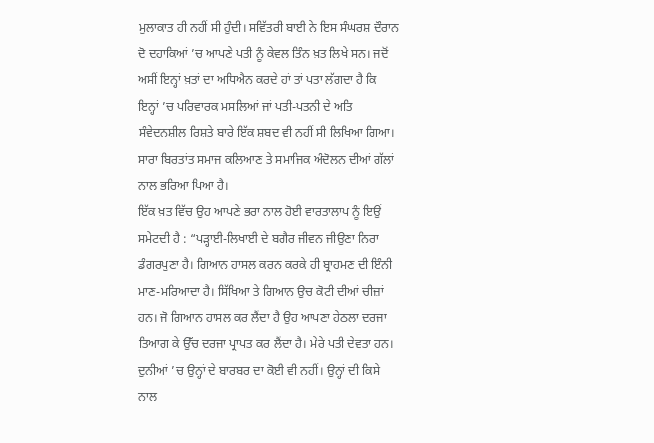ਮੁਲਾਕਾਤ ਹੀ ਨਹੀਂ ਸੀ ਹੁੰਦੀ। ਸਵਿੱਤਰੀ ਬਾਈ ਨੇ ਇਸ ਸੰਘਰਸ਼ ਦੌਰਾਨ ਦੋ ਦਹਾਕਿਆਂ ’ਚ ਆਪਣੇ ਪਤੀ ਨੂੰ ਕੇਵਲ ਤਿੰਨ ਖ਼ਤ ਲਿਖੇ ਸਨ। ਜਦੋਂ ਅਸੀਂ ਇਨ੍ਹਾਂ ਖ਼ਤਾਂ ਦਾ ਅਧਿਐਨ ਕਰਦੇ ਹਾਂ ਤਾਂ ਪਤਾ ਲੱਗਦਾ ਹੈ ਕਿ ਇਨ੍ਹਾਂ ’ਚ ਪਰਿਵਾਰਕ ਮਸਲਿਆਂ ਜਾਂ ਪਤੀ-ਪਤਨੀ ਦੇ ਅਤਿ ਸੰਵੇਦਨਸ਼ੀਲ ਰਿਸ਼ਤੇ ਬਾਰੇ ਇੱਕ ਸ਼ਬਦ ਵੀ ਨਹੀਂ ਸੀ ਲਿਖਿਆ ਗਿਆ। ਸਾਰਾ ਬਿਰਤਾਂਤ ਸਮਾਜ ਕਲਿਆਣ ਤੇ ਸਮਾਜਿਕ ਅੰਦੋਲਨ ਦੀਆਂ ਗੱਲਾਂ ਨਾਲ ਭਰਿਆ ਪਿਆ ਹੈ।
ਇੱਕ ਖ਼ਤ ਵਿੱਚ ਉਹ ਆਪਣੇ ਭਰਾ ਨਾਲ ਹੋਈ ਵਾਰਤਾਲਾਪ ਨੂੰ ਇਉਂ ਸਮੇਟਦੀ ਹੈ : “ਪੜ੍ਹਾਈ-ਲਿਖਾਈ ਦੇ ਬਗੈਰ ਜੀਵਨ ਜੀਉਣਾ ਨਿਰਾ ਡੰਗਰਪੁਣਾ ਹੈ। ਗਿਆਨ ਹਾਸਲ ਕਰਨ ਕਰਕੇ ਹੀ ਬ੍ਰਾਹਮਣ ਦੀ ਇੰਨੀ ਮਾਣ-ਮਰਿਆਦਾ ਹੈ। ਸਿੱਖਿਆ ਤੇ ਗਿਆਨ ਉਚ ਕੋਟੀ ਦੀਆਂ ਚੀਜ਼ਾਂ ਹਨ। ਜੋ ਗਿਆਨ ਹਾਸਲ ਕਰ ਲੈਂਦਾ ਹੈ ਉਹ ਆਪਣਾ ਹੇਠਲਾ ਦਰਜਾ ਤਿਆਗ ਕੇ ਉੱਚ ਦਰਜਾ ਪ੍ਰਾਪਤ ਕਰ ਲੈਂਦਾ ਹੈ। ਮੇਰੇ ਪਤੀ ਦੇਵਤਾ ਹਨ। ਦੁਨੀਆਂ ’ਚ ਉਨ੍ਹਾਂ ਦੇ ਬਾਰਬਰ ਦਾ ਕੋਈ ਵੀ ਨਹੀਂ। ਉਨ੍ਹਾਂ ਦੀ ਕਿਸੇ ਨਾਲ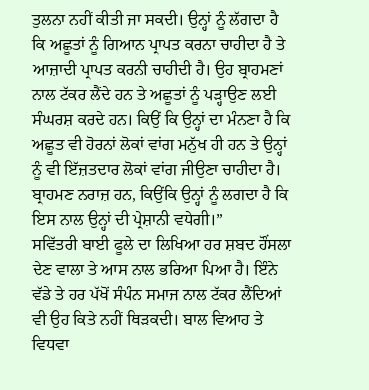ਤੁਲਨਾ ਨਹੀਂ ਕੀਤੀ ਜਾ ਸਕਦੀ। ਉਨ੍ਹਾਂ ਨੂੰ ਲੱਗਦਾ ਹੈ ਕਿ ਅਛੂਤਾਂ ਨੂੰ ਗਿਆਨ ਪ੍ਰਾਪਤ ਕਰਨਾ ਚਾਹੀਦਾ ਹੈ ਤੇ ਆਜ਼ਾਦੀ ਪ੍ਰਾਪਤ ਕਰਨੀ ਚਾਹੀਦੀ ਹੈ। ਉਹ ਬ੍ਰਾਹਮਣਾਂ ਨਾਲ ਟੱਕਰ ਲੈਂਦੇ ਹਨ ਤੇ ਅਛੂਤਾਂ ਨੂੰ ਪੜ੍ਹਾਉਣ ਲਈ ਸੰਘਰਸ਼ ਕਰਦੇ ਹਨ। ਕਿਉਂ ਕਿ ਉਨ੍ਹਾਂ ਦਾ ਮੰਨਣਾ ਹੈ ਕਿ ਅਛੂਤ ਵੀ ਹੋਰਨਾਂ ਲੋਕਾਂ ਵਾਂਗ ਮਨੁੱਖ ਹੀ ਹਨ ਤੇ ਉਨ੍ਹਾਂ ਨੂੰ ਵੀ ਇੱਜ਼ਤਦਾਰ ਲੋਕਾਂ ਵਾਂਗ ਜੀਉਣਾ ਚਾਹੀਦਾ ਹੈ। ਬ੍ਰਾਹਮਣ ਨਰਾਜ਼ ਹਨ, ਕਿਉਂਕਿ ਉਨ੍ਹਾਂ ਨੂੰ ਲਗਦਾ ਹੈ ਕਿ ਇਸ ਨਾਲ ਉਨ੍ਹਾਂ ਦੀ ਪ੍ਰੇਸ਼ਾਨੀ ਵਧੇਗੀ।”
ਸਵਿੱਤਰੀ ਬਾਈ ਫੂਲੇ ਦਾ ਲਿਖਿਆ ਹਰ ਸ਼ਬਦ ਹੌਂਸਲਾ ਦੇਣ ਵਾਲਾ ਤੇ ਆਸ ਨਾਲ ਭਰਿਆ ਪਿਆ ਹੈ। ਇੰਨੇ ਵੱਡੇ ਤੇ ਹਰ ਪੱਖੋਂ ਸੰਪੰਨ ਸਮਾਜ ਨਾਲ ਟੱਕਰ ਲੈਂਦਿਆਂ ਵੀ ਉਹ ਕਿਤੇ ਨਹੀਂ ਥਿੜਕਦੀ। ਬਾਲ ਵਿਆਹ ਤੇ ਵਿਧਵਾ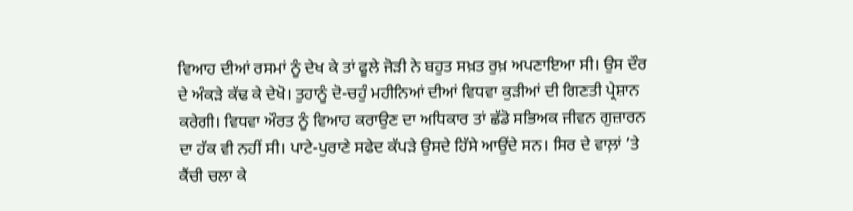ਵਿਆਹ ਦੀਆਂ ਰਸਮਾਂ ਨੂੰ ਦੇਖ ਕੇ ਤਾਂ ਫੂਲੇ ਜੋੜੀ ਨੇ ਬਹੁਤ ਸਖ਼ਤ ਰੁਖ਼ ਅਪਣਾਇਆ ਸੀ। ਉਸ ਦੌਰ ਦੇ ਅੰਕੜੇ ਕੱਢ ਕੇ ਦੇਖੋ। ਤੁਹਾਨੂੰ ਦੋ-ਚਹੁੰ ਮਹੀਨਿਆਂ ਦੀਆਂ ਵਿਧਵਾ ਕੁੜੀਆਂ ਦੀ ਗਿਣਤੀ ਪ੍ਰੇਸ਼ਾਨ ਕਰੇਗੀ। ਵਿਧਵਾ ਔਰਤ ਨੂੰ ਵਿਆਹ ਕਰਾਉਣ ਦਾ ਅਧਿਕਾਰ ਤਾਂ ਛੱਡੋ ਸਭਿਅਕ ਜੀਵਨ ਗੁਜ਼ਾਰਨ ਦਾ ਹੱਕ ਵੀ ਨਹੀਂ ਸੀ। ਪਾਟੇ-ਪੁਰਾਣੇ ਸਫੇਦ ਕੱਪੜੇ ਉਸਦੇ ਹਿੱਸੇ ਆਉਂਦੇ ਸਨ। ਸਿਰ ਦੇ ਵਾਲ਼ਾਂ ’ਤੇ ਕੈਂਚੀ ਚਲਾ ਕੇ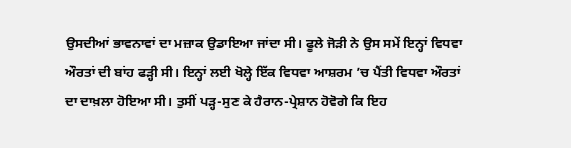ਉਸਦੀਆਂ ਭਾਵਨਾਵਾਂ ਦਾ ਮਜ਼ਾਕ ਉਡਾਇਆ ਜਾਂਦਾ ਸੀ। ਫੂਲੇ ਜੋੜੀ ਨੇ ਉਸ ਸਮੇਂ ਇਨ੍ਹਾਂ ਵਿਧਵਾ ਔਰਤਾਂ ਦੀ ਬਾਂਹ ਫੜ੍ਹੀ ਸੀ। ਇਨ੍ਹਾਂ ਲਈ ਖੋਲ੍ਹੇ ਇੱਕ ਵਿਧਵਾ ਆਸ਼ਰਮ ’ਚ ਪੈਂਤੀ ਵਿਧਵਾ ਔਰਤਾਂ ਦਾ ਦਾਖ਼ਲਾ ਹੋਇਆ ਸੀ। ਤੁਸੀਂ ਪੜ੍ਹ-ਸੁਣ ਕੇ ਹੈਰਾਨ-ਪ੍ਰੇਸ਼ਾਨ ਹੋਵੋਗੇ ਕਿ ਇਹ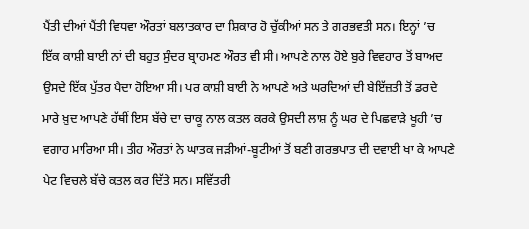ਪੈਂਤੀ ਦੀਆਂ ਪੈਂਤੀ ਵਿਧਵਾ ਔਰਤਾਂ ਬਲਾਤਕਾਰ ਦਾ ਸ਼ਿਕਾਰ ਹੋ ਚੁੱਕੀਆਂ ਸਨ ਤੇ ਗਰਭਵਤੀ ਸਨ। ਇਨ੍ਹਾਂ ’ਚ ਇੱਕ ਕਾਸ਼ੀ ਬਾਈ ਨਾਂ ਦੀ ਬਹੁਤ ਸੁੰਦਰ ਬ੍ਰਾਹਮਣ ਔਰਤ ਵੀ ਸੀ। ਆਪਣੇ ਨਾਲ ਹੋਏ ਬੁਰੇ ਵਿਵਹਾਰ ਤੋਂ ਬਾਅਦ ਉਸਦੇ ਇੱਕ ਪੁੱਤਰ ਪੈਦਾ ਹੋਇਆ ਸੀ। ਪਰ ਕਾਸ਼ੀ ਬਾਈ ਨੇ ਆਪਣੇ ਅਤੇ ਘਰਦਿਆਂ ਦੀ ਬੇਇੱਜ਼ਤੀ ਤੋਂ ਡਰਦੇ ਮਾਰੇ ਖ਼ੁਦ ਆਪਣੇ ਹੱਥੀਂ ਇਸ ਬੱਚੇ ਦਾ ਚਾਕੂ ਨਾਲ ਕਤਲ ਕਰਕੇ ਉਸਦੀ ਲਾਸ਼ ਨੂੰ ਘਰ ਦੇ ਪਿਛਵਾੜੇ ਖੂਹੀ ’ਚ ਵਗਾਹ ਮਾਰਿਆ ਸੀ। ਤੀਹ ਔਰਤਾਂ ਨੇ ਘਾਤਕ ਜੜੀਆਂ-ਬੂਟੀਆਂ ਤੋਂ ਬਣੀ ਗਰਭਪਾਤ ਦੀ ਦਵਾਈ ਖਾ ਕੇ ਆਪਣੇ ਪੇਟ ਵਿਚਲੇ ਬੱਚੇ ਕਤਲ ਕਰ ਦਿੱਤੇ ਸਨ। ਸਵਿੱਤਰੀ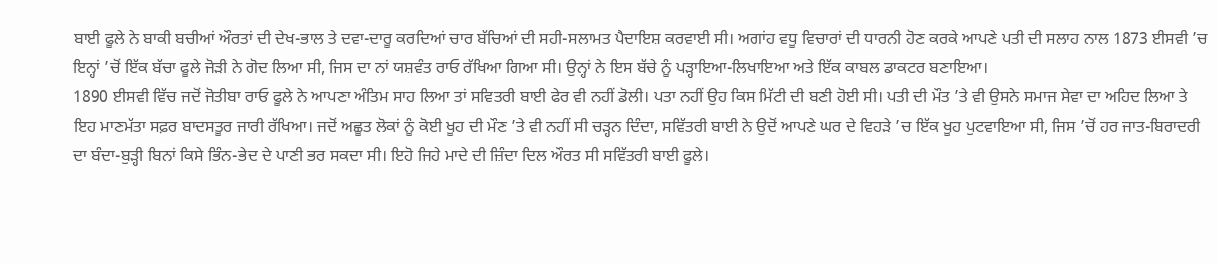ਬਾਈ ਫੂਲੇ ਨੇ ਬਾਕੀ ਬਚੀਆਂ ਔਰਤਾਂ ਦੀ ਦੇਖ-ਭਾਲ ਤੇ ਦਵਾ-ਦਾਰੂ ਕਰਦਿਆਂ ਚਾਰ ਬੱਚਿਆਂ ਦੀ ਸਹੀ-ਸਲਾਮਤ ਪੈਦਾਇਸ਼ ਕਰਵਾਈ ਸੀ। ਅਗਾਂਹ ਵਧੂ ਵਿਚਾਰਾਂ ਦੀ ਧਾਰਨੀ ਹੋਣ ਕਰਕੇ ਆਪਣੇ ਪਤੀ ਦੀ ਸਲਾਹ ਨਾਲ 1873 ਈਸਵੀ ’ਚ ਇਨ੍ਹਾਂ ’ਚੋਂ ਇੱਕ ਬੱਚਾ ਫੂਲੇ ਜੋੜੀ ਨੇ ਗੋਦ ਲਿਆ ਸੀ, ਜਿਸ ਦਾ ਨਾਂ ਯਸ਼ਵੰਤ ਰਾਓ ਰੱਖਿਆ ਗਿਆ ਸੀ। ਉਨ੍ਹਾਂ ਨੇ ਇਸ ਬੱਚੇ ਨੂੰ ਪੜ੍ਹਾਇਆ-ਲਿਖਾਇਆ ਅਤੇ ਇੱਕ ਕਾਬਲ ਡਾਕਟਰ ਬਣਾਇਆ।
1890 ਈਸਵੀ ਵਿੱਚ ਜਦੋਂ ਜੋਤੀਬਾ ਰਾਓ ਫੂਲੇ ਨੇ ਆਪਣਾ ਅੰਤਿਮ ਸਾਹ ਲਿਆ ਤਾਂ ਸਵਿਤਰੀ ਬਾਈ ਫੇਰ ਵੀ ਨਹੀਂ ਡੋਲੀ। ਪਤਾ ਨਹੀਂ ਉਹ ਕਿਸ ਮਿੱਟੀ ਦੀ ਬਣੀ ਹੋਈ ਸੀ। ਪਤੀ ਦੀ ਮੌਤ ’ਤੇ ਵੀ ਉਸਨੇ ਸਮਾਜ ਸੇਵਾ ਦਾ ਅਹਿਦ ਲਿਆ ਤੇ ਇਹ ਮਾਣਮੱਤਾ ਸਫ਼ਰ ਬਾਦਸਤੂਰ ਜਾਰੀ ਰੱਖਿਆ। ਜਦੋਂ ਅਛੂਤ ਲੋਕਾਂ ਨੂੰ ਕੋਈ ਖੂਹ ਦੀ ਮੌਣ ’ਤੇ ਵੀ ਨਹੀਂ ਸੀ ਚੜ੍ਹਨ ਦਿੰਦਾ, ਸਵਿੱਤਰੀ ਬਾਈ ਨੇ ਉਦੋਂ ਆਪਣੇ ਘਰ ਦੇ ਵਿਹੜੇ ’ਚ ਇੱਕ ਖੂਹ ਪੁਟਵਾਇਆ ਸੀ, ਜਿਸ ’ਚੋਂ ਹਰ ਜਾਤ-ਬਿਰਾਦਰੀ ਦਾ ਬੰਦਾ-ਬੁੜ੍ਹੀ ਬਿਨਾਂ ਕਿਸੇ ਭਿੰਨ-ਭੇਦ ਦੇ ਪਾਣੀ ਭਰ ਸਕਦਾ ਸੀ। ਇਹੋ ਜਿਹੇ ਮਾਦੇ ਦੀ ਜ਼ਿੰਦਾ ਦਿਲ ਔਰਤ ਸੀ ਸਵਿੱਤਰੀ ਬਾਈ ਫੂਲੇ।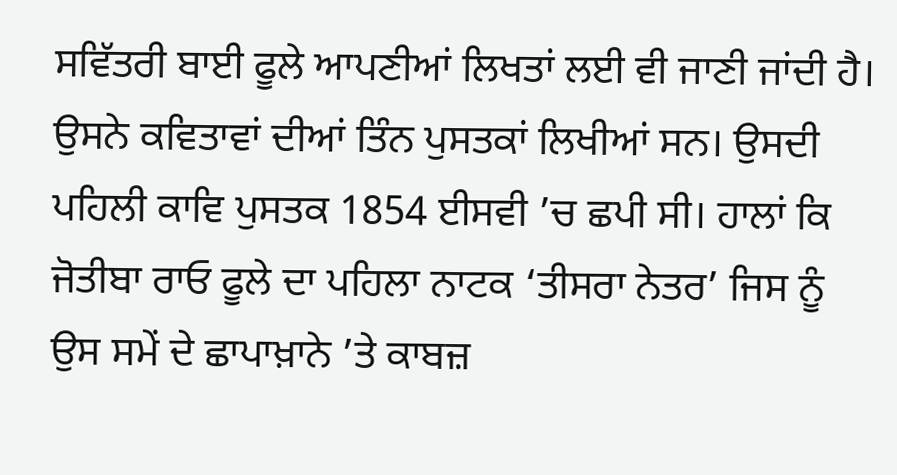ਸਵਿੱਤਰੀ ਬਾਈ ਫੂਲੇ ਆਪਣੀਆਂ ਲਿਖਤਾਂ ਲਈ ਵੀ ਜਾਣੀ ਜਾਂਦੀ ਹੈ। ਉਸਨੇ ਕਵਿਤਾਵਾਂ ਦੀਆਂ ਤਿੰਨ ਪੁਸਤਕਾਂ ਲਿਖੀਆਂ ਸਨ। ਉਸਦੀ ਪਹਿਲੀ ਕਾਵਿ ਪੁਸਤਕ 1854 ਈਸਵੀ ’ਚ ਛਪੀ ਸੀ। ਹਾਲਾਂ ਕਿ ਜੋਤੀਬਾ ਰਾਓ ਫੂਲੇ ਦਾ ਪਹਿਲਾ ਨਾਟਕ ‘ਤੀਸਰਾ ਨੇਤਰ’ ਜਿਸ ਨੂੰ ਉਸ ਸਮੇਂ ਦੇ ਛਾਪਾਖ਼ਾਨੇ ’ਤੇ ਕਾਬਜ਼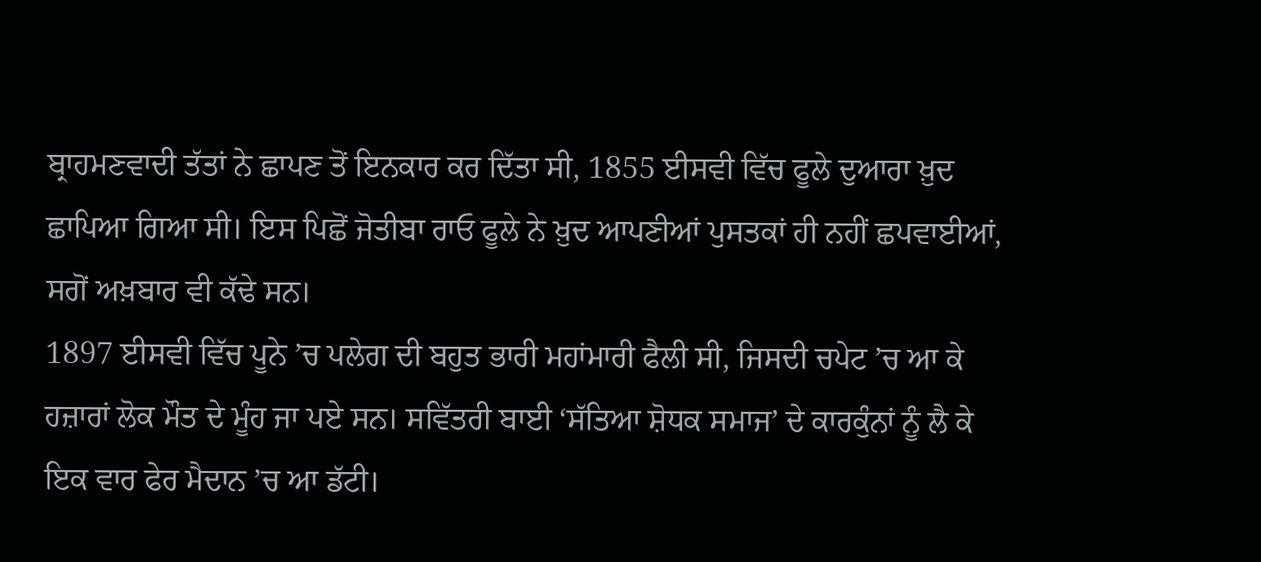ਬ੍ਰਾਹਮਣਵਾਦੀ ਤੱਤਾਂ ਨੇ ਛਾਪਣ ਤੋਂ ਇਨਕਾਰ ਕਰ ਦਿੱਤਾ ਸੀ, 1855 ਈਸਵੀ ਵਿੱਚ ਫੂਲੇ ਦੁਆਰਾ ਖ਼ੁਦ ਛਾਪਿਆ ਗਿਆ ਸੀ। ਇਸ ਪਿਛੋਂ ਜੋਤੀਬਾ ਰਾਓ ਫੂਲੇ ਨੇ ਖ਼ੁਦ ਆਪਣੀਆਂ ਪੁਸਤਕਾਂ ਹੀ ਨਹੀਂ ਛਪਵਾਈਆਂ, ਸਗੋਂ ਅਖ਼ਬਾਰ ਵੀ ਕੱਢੇ ਸਨ।
1897 ਈਸਵੀ ਵਿੱਚ ਪੂਨੇ ’ਚ ਪਲੇਗ ਦੀ ਬਹੁਤ ਭਾਰੀ ਮਹਾਂਮਾਰੀ ਫੈਲੀ ਸੀ, ਜਿਸਦੀ ਚਪੇਟ ’ਚ ਆ ਕੇ ਹਜ਼ਾਰਾਂ ਲੋਕ ਮੌਤ ਦੇ ਮੂੰਹ ਜਾ ਪਏ ਸਨ। ਸਵਿੱਤਰੀ ਬਾਈ ‘ਸੱਤਿਆ ਸ਼ੋਧਕ ਸਮਾਜ’ ਦੇ ਕਾਰਕੁੰਨਾਂ ਨੂੰ ਲੈ ਕੇ ਇਕ ਵਾਰ ਫੇਰ ਮੈਦਾਨ ’ਚ ਆ ਡੱਟੀ।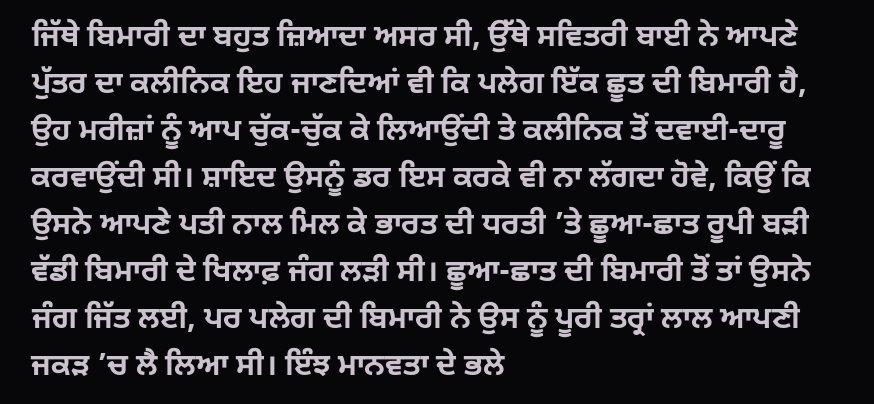ਜਿੱਥੇ ਬਿਮਾਰੀ ਦਾ ਬਹੁਤ ਜ਼ਿਆਦਾ ਅਸਰ ਸੀ, ਉੱਥੇ ਸਵਿਤਰੀ ਬਾਈ ਨੇ ਆਪਣੇ ਪੁੱਤਰ ਦਾ ਕਲੀਨਿਕ ਇਹ ਜਾਣਦਿਆਂ ਵੀ ਕਿ ਪਲੇਗ ਇੱਕ ਛੂਤ ਦੀ ਬਿਮਾਰੀ ਹੈ, ਉਹ ਮਰੀਜ਼ਾਂ ਨੂੰ ਆਪ ਚੁੱਕ-ਚੁੱਕ ਕੇ ਲਿਆਉਂਦੀ ਤੇ ਕਲੀਨਿਕ ਤੋਂ ਦਵਾਈ-ਦਾਰੂ ਕਰਵਾਉਂਦੀ ਸੀ। ਸ਼ਾਇਦ ਉਸਨੂੰ ਡਰ ਇਸ ਕਰਕੇ ਵੀ ਨਾ ਲੱਗਦਾ ਹੋਵੇ, ਕਿਉਂ ਕਿ ਉਸਨੇ ਆਪਣੇ ਪਤੀ ਨਾਲ ਮਿਲ ਕੇ ਭਾਰਤ ਦੀ ਧਰਤੀ ’ਤੇ ਛੂਆ-ਛਾਤ ਰੂਪੀ ਬੜੀ ਵੱਡੀ ਬਿਮਾਰੀ ਦੇ ਖਿਲਾਫ਼ ਜੰਗ ਲੜੀ ਸੀ। ਛੂਆ-ਛਾਤ ਦੀ ਬਿਮਾਰੀ ਤੋਂ ਤਾਂ ਉਸਨੇ ਜੰਗ ਜਿੱਤ ਲਈ, ਪਰ ਪਲੇਗ ਦੀ ਬਿਮਾਰੀ ਨੇ ਉਸ ਨੂੰ ਪੂਰੀ ਤਰ੍ਰਾਂ ਲਾਲ ਆਪਣੀ ਜਕੜ ’ਚ ਲੈ ਲਿਆ ਸੀ। ਇੰਝ ਮਾਨਵਤਾ ਦੇ ਭਲੇ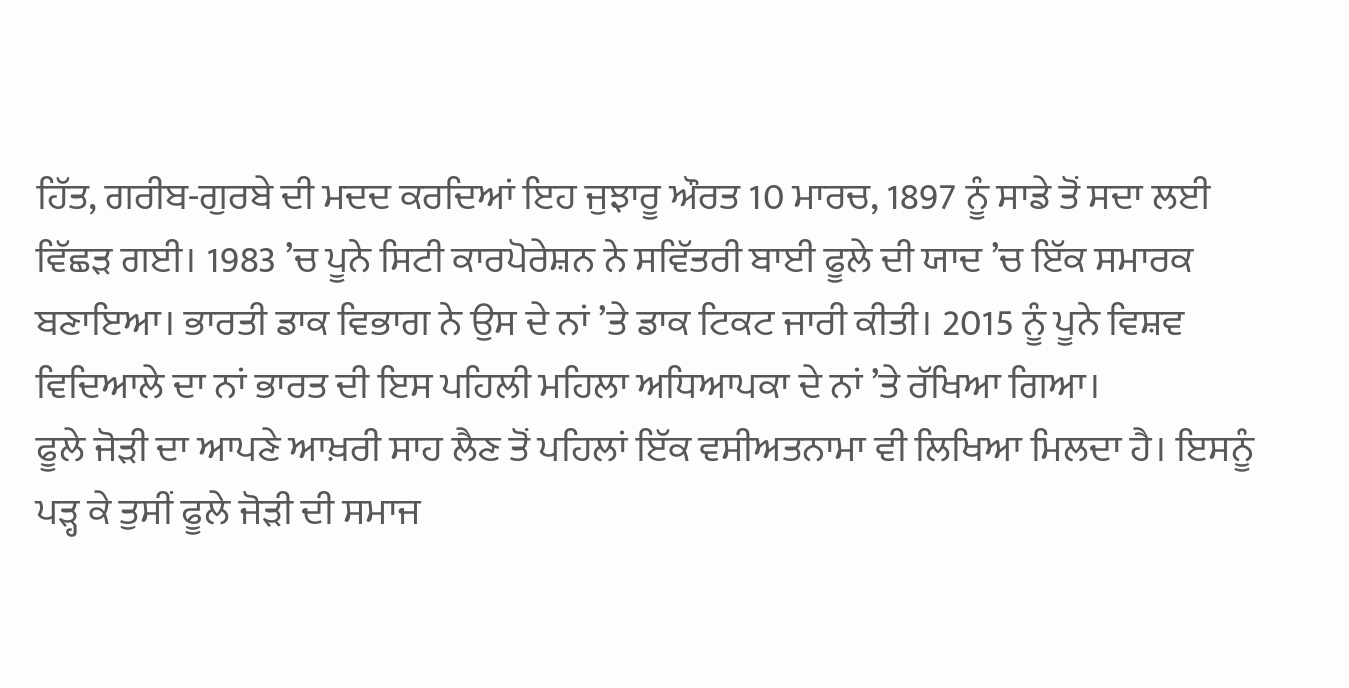ਹਿੱਤ, ਗਰੀਬ-ਗੁਰਬੇ ਦੀ ਮਦਦ ਕਰਦਿਆਂ ਇਹ ਜੁਝਾਰੂ ਔਰਤ 10 ਮਾਰਚ, 1897 ਨੂੰ ਸਾਡੇ ਤੋਂ ਸਦਾ ਲਈ ਵਿੱਛੜ ਗਈ। 1983 ’ਚ ਪੂਨੇ ਸਿਟੀ ਕਾਰਪੋਰੇਸ਼ਨ ਨੇ ਸਵਿੱਤਰੀ ਬਾਈ ਫੂਲੇ ਦੀ ਯਾਦ ’ਚ ਇੱਕ ਸਮਾਰਕ ਬਣਾਇਆ। ਭਾਰਤੀ ਡਾਕ ਵਿਭਾਗ ਨੇ ਉਸ ਦੇ ਨਾਂ ’ਤੇ ਡਾਕ ਟਿਕਟ ਜਾਰੀ ਕੀਤੀ। 2015 ਨੂੰ ਪੂਨੇ ਵਿਸ਼ਵ ਵਿਦਿਆਲੇ ਦਾ ਨਾਂ ਭਾਰਤ ਦੀ ਇਸ ਪਹਿਲੀ ਮਹਿਲਾ ਅਧਿਆਪਕਾ ਦੇ ਨਾਂ ’ਤੇ ਰੱਖਿਆ ਗਿਆ।
ਫੂਲੇ ਜੋੜੀ ਦਾ ਆਪਣੇ ਆਖ਼ਰੀ ਸਾਹ ਲੈਣ ਤੋਂ ਪਹਿਲਾਂ ਇੱਕ ਵਸੀਅਤਨਾਮਾ ਵੀ ਲਿਖਿਆ ਮਿਲਦਾ ਹੈ। ਇਸਨੂੰ ਪੜ੍ਹ ਕੇ ਤੁਸੀਂ ਫੂਲੇ ਜੋੜੀ ਦੀ ਸਮਾਜ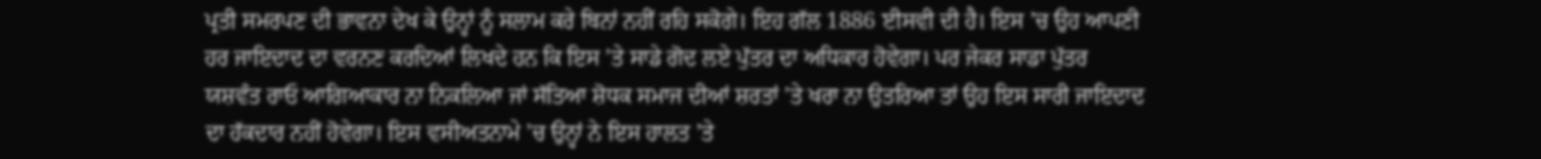ਪ੍ਰਤੀ ਸਮਰਪਣ ਦੀ ਭਾਵਨਾ ਦੇਖ ਕੇ ਉਨ੍ਹਾਂ ਨੂੰ ਸਲਾਮ ਕਰੇ ਬਿਨਾਂ ਨਹੀਂ ਰਹਿ ਸਕੋਗੇ। ਇਹ ਗੱਲ 1886 ਈਸਵੀ ਦੀ ਹੈ। ਇਸ ’ਚ ਉਹ ਆਪਣੀ ਹਰ ਜਾਇਦਾਦ ਦਾ ਵਰਨਣ ਕਰਦਿਆਂ ਲਿਖਦੇ ਹਨ ਕਿ ਇਸ ’ਤੇ ਸਾਡੇ ਗੋਦ ਲਏ ਪੁੱਤਰ ਦਾ ਅਧਿਕਾਰ ਹੋਵੇਗਾ। ਪਰ ਜੇਕਰ ਸਾਡਾ ਪੁੱਤਰ ਯਸ਼ਵੰਤ ਰਾਓ ਆਗਿਆਕਾਰ ਨਾ ਨਿਕਲਿਆ ਜਾਂ ਸੱਤਿਆ ਸ਼ੋਧਕ ਸਮਾਜ ਦੀਆਂ ਸ਼ਰਤਾਂ ’ਤੇ ਖਰਾ ਨਾ ਉਤਰਿਆ ਤਾਂ ਉਹ ਇਸ ਸਾਰੀ ਜਾਇਦਾਦ ਦਾ ਹੱਕਦਾਰ ਨਹੀਂ ਹੋਵੇਗਾ। ਇਸ ਵਸੀਅਤਨਾਮੇ ’ਚ ਉਨ੍ਹਾਂ ਨੇ ਇਸ ਹਾਲਤ ’ਤੇ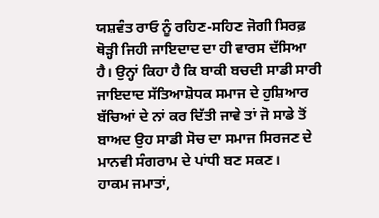ਯਸ਼ਵੰਤ ਰਾਓ ਨੂੰ ਰਹਿਣ-ਸਹਿਣ ਜੋਗੀ ਸਿਰਫ਼ ਥੋੜ੍ਹੀ ਜਿਹੀ ਜਾਇਦਾਦ ਦਾ ਹੀ ਵਾਰਸ ਦੱਸਿਆ ਹੈ। ਉਨ੍ਹਾਂ ਕਿਹਾ ਹੈ ਕਿ ਬਾਕੀ ਬਚਦੀ ਸਾਡੀ ਸਾਰੀ ਜਾਇਦਾਦ ਸੱਤਿਆਸ਼ੋਧਕ ਸਮਾਜ ਦੇ ਹੁਸ਼ਿਆਰ ਬੱਚਿਆਂ ਦੇ ਨਾਂ ਕਰ ਦਿੱਤੀ ਜਾਵੇ ਤਾਂ ਜੋ ਸਾਡੇ ਤੋਂ ਬਾਅਦ ਉਹ ਸਾਡੀ ਸੋਚ ਦਾ ਸਮਾਜ ਸਿਰਜਣ ਦੇ ਮਾਨਵੀ ਸੰਗਰਾਮ ਦੇ ਪਾਂਧੀ ਬਣ ਸਕਣ।
ਹਾਕਮ ਜਮਾਤਾਂ,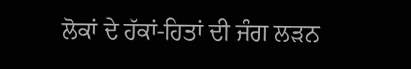ਲੋਕਾਂ ਦੇ ਹੱਕਾਂ-ਹਿਤਾਂ ਦੀ ਜੰਗ ਲੜਨ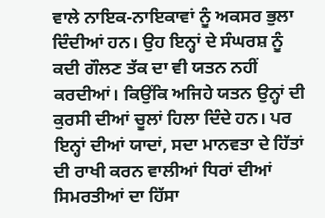ਵਾਲੇ ਨਾਇਕ-ਨਾਇਕਾਵਾਂ ਨੂੰ ਅਕਸਰ ਭੁਲਾ ਦਿੰਦੀਆਂ ਹਨ। ਉਹ ਇਨ੍ਹਾਂ ਦੇ ਸੰਘਰਸ਼ ਨੂੰ ਕਦੀ ਗੌਲਣ ਤੱਕ ਦਾ ਵੀ ਯਤਨ ਨਹੀਂ ਕਰਦੀਆਂ। ਕਿਉਂਕਿ ਅਜਿਹੇ ਯਤਨ ਉਨ੍ਹਾਂ ਦੀ ਕੁਰਸੀ ਦੀਆਂ ਚੂਲਾਂ ਹਿਲਾ ਦਿੰਦੇ ਹਨ। ਪਰ ਇਨ੍ਹਾਂ ਦੀਆਂ ਯਾਦਾਂ, ਸਦਾ ਮਾਨਵਤਾ ਦੇ ਹਿੱਤਾਂ ਦੀ ਰਾਖੀ ਕਰਨ ਵਾਲੀਆਂ ਧਿਰਾਂ ਦੀਆਂ ਸਿਮਰਤੀਆਂ ਦਾ ਹਿੱਸਾ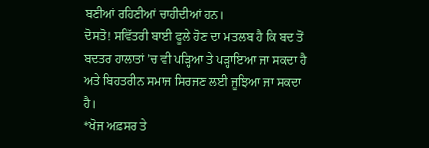ਬਣੀਆਂ ਰਹਿਣੀਆਂ ਚਾਹੀਦੀਆਂ ਹਨ।
ਦੋਸਤੋ! ਸਵਿੱਤਰੀ ਬਾਈ ਫੂਲੇ ਹੋਣ ਦਾ ਮਤਲਬ ਹੈ ਕਿ ਬਦ ਤੋਂ ਬਦਤਰ ਹਾਲਾਤਾਂ ’ਚ ਵੀ ਪੜ੍ਹਿਆ ਤੇ ਪੜ੍ਹਾਇਆ ਜਾ ਸਕਦਾ ਹੈ ਅਤੇ ਬਿਹਤਰੀਨ ਸਮਾਜ ਸਿਰਜਣ ਲਈ ਜੂਝਿਆ ਜਾ ਸਕਦਾ ਹੈ।
*ਖੋਜ ਅਫ਼ਸਰ ਤੇ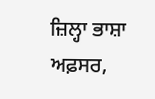ਜ਼ਿਲ੍ਹਾ ਭਾਸ਼ਾ ਅਫ਼ਸਰ,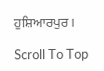ਹੁਸ਼ਿਆਰਪੁਰ।

Scroll To Top